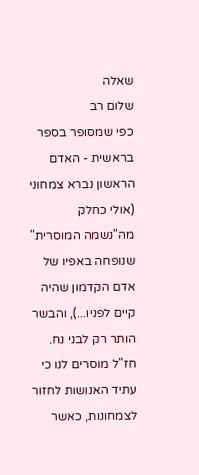שאלה
שלום רב
כפי שמסופר בספר בראשית - האדם הראשון נברא צמחוני (אולי כחלק מה"נשמה המוסרית" שנופחה באפיו של אדם הקדמון שהיה קיים לפניו...), והבשר הותר רק לבני נח.
חז"ל מוסרים לנו כי עתיד האנושות לחזור לצמחונות, כאשר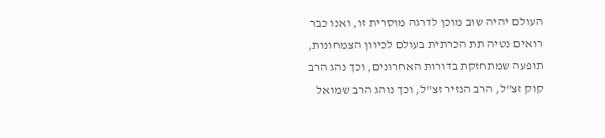העולם יהיה שוב מוכן לדרגה מוסרית זו, ואנו כבר רואים נטיה תת הכרתית בעולם לכיוון הצמחונות, תופעה שמתחזקת בדורות האחרונים, וכך נהג הרב קוק זצ"ל, הרב הנזיר זצ"ל, וכך נוהג הרב שמואל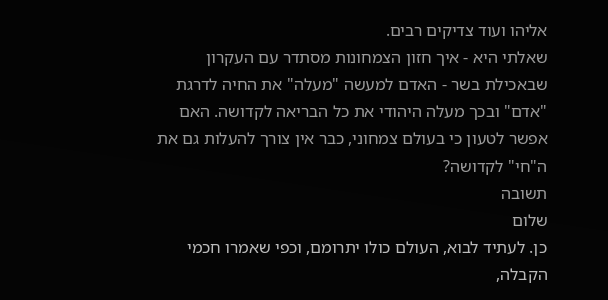אליהו ועוד צדיקים רבים.
שאלתי היא - איך חזון הצמחונות מסתדר עם העקרון שבאכילת בשר - האדם למעשה "מעלה" את החיה לדרגת "אדם" ובכך מעלה היהודי את כל הבריאה לקדושה. האם אפשר לטעון כי בעולם צמחוני, כבר אין צורך להעלות גם את ה"חי" לקדושה?
תשובה
שלום
כן. לעתיד לבוא, העולם כולו יתרומם, וכפי שאמרו חכמי הקבלה,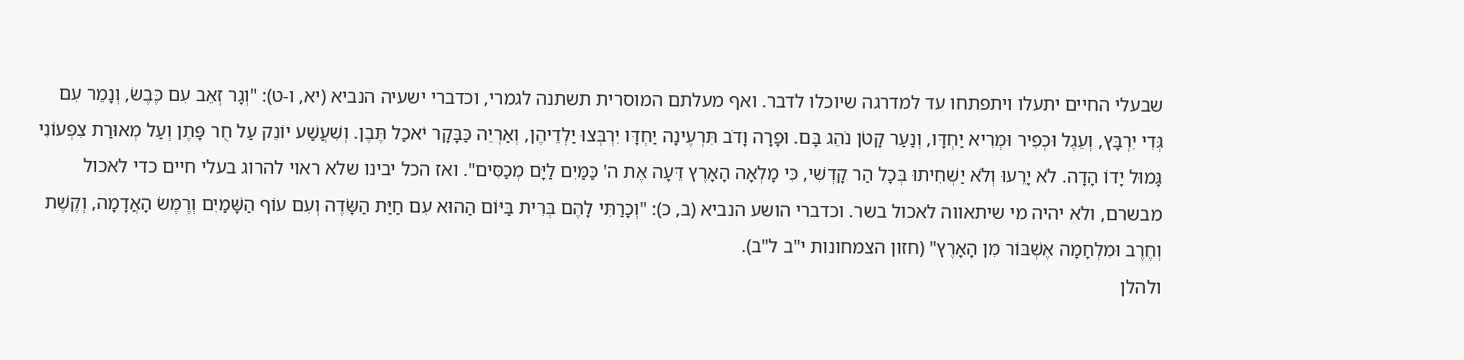שבעלי החיים יתעלו ויתפתחו עד למדרגה שיוכלו לדבר. ואף מעלתם המוסרית תשתנה לגמרי, וכדברי ישעיה הנביא (יא, ו-ט): "וְגָר זְאֵב עִם כֶּבֶשׂ, וְנָמֵר עִם גְּדִי יִרְבָּץ, וְעֵגֶל וּכְפִיר וּמְרִיא יַחְדָּו, וְנַעַר קָטֹן נֹהֵג בָּם. וּפָרָה וָדֹב תִּרְעֶינָה יַחְדָּו יִרְבְּצוּ יַלְדֵיהֶן, וְאַרְיֵה כַּבָּקָר יֹאכַל תֶּבֶן. וְשִׁעֲשַׁע יוֹנֵק עַל חֻר פָּתֶן וְעַל מְאוּרַת צִפְעוֹנִי גָּמוּל יָדוֹ הָדָה. לֹא יָרֵעוּ וְלֹא יַשְׁחִיתוּ בְּכָל הַר קָדְשִׁי, כִּי מָלְאָה הָאָרֶץ דֵּעָה אֶת ה' כַּמַּיִם לַיָּם מְכַסִּים". ואז הכל יבינו שלא ראוי להרוג בעלי חיים כדי לאכול מבשרם, ולא יהיה מי שיתאווה לאכול בשר. וכדברי הושע הנביא (ב, כ): "וְכָרַתִּי לָהֶם בְּרִית בַּיּוֹם הַהוּא עִם חַיַּת הַשָּׂדֶה וְעִם עוֹף הַשָּׁמַיִם וְרֶמֶשׂ הָאֲדָמָה, וְקֶשֶׁת וְחֶרֶב וּמִלְחָמָה אֶשְׁבּוֹר מִן הָאָרֶץ" (חזון הצמחונות י"ב ל"ב).
ולהלן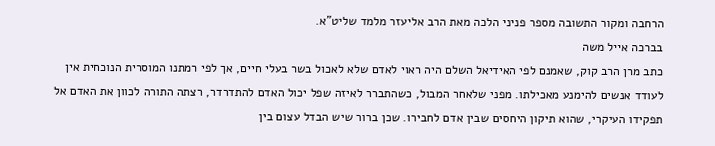הרחבה ומקור התשובה מספר פניני הלכה מאת הרב אליעזר מלמד שליט"א.
בברכה אייל משה
כתב מרן הרב קוק, שאמנם לפי האידיאל השלם היה ראוי לאדם שלא לאכול בשר בעלי חיים, אך לפי רמתנו המוסרית הנוכחית אין לעודד אנשים להימנע מאכילתו. מפני שלאחר המבול, כשהתברר לאיזה שפל יכול האדם להתדרדר, רצתה התורה לכוון את האדם אל תפקידו העיקרי, שהוא תיקון היחסים שבין אדם לחבירו. שכן ברור שיש הבדל עצום בין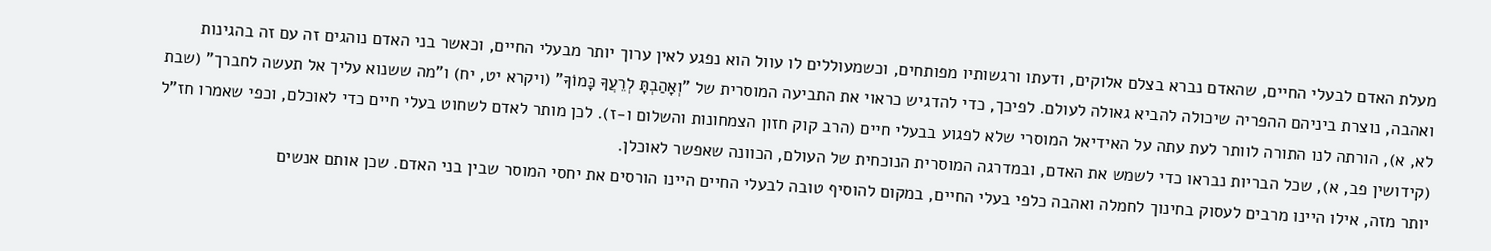מעלת האדם לבעלי החיים, שהאדם נברא בצלם אלוקים, ודעתו ורגשותיו מפותחים, וכשמעוללים לו עוול הוא נפגע לאין ערוך יותר מבעלי החיים, וכאשר בני האדם נוהגים זה עם זה בהגינות ואהבה, נוצרת ביניהם ההפריה שיכולה להביא גאולה לעולם. לפיכך, כדי להדגיש כראוי את התביעה המוסרית של "וְאָהַבְתָּ לְרֵעֲךָ כָּמוֹךָ" (ויקרא יט, יח) ו"מה ששנוא עליך אל תעשה לחברך" (שבת לא, א), הורתה לנו התורה לוותר לעת עתה על האידיאל המוסרי שלא לפגוע בבעלי חיים (הרב קוק חזון הצמחונות והשלום ו-ז). לכן מותר לאדם לשחוט בעלי חיים כדי לאוכלם, וכפי שאמרו חז"ל (קידושין פב, א), שכל הבריות נבראו כדי לשמש את האדם, ובמדרגה המוסרית הנוכחית של העולם, הכוונה שאפשר לאוכלן.
יותר מזה, אילו היינו מרבים לעסוק בחינוך לחמלה ואהבה כלפי בעלי החיים, במקום להוסיף טובה לבעלי החיים היינו הורסים את יחסי המוסר שבין בני האדם. שכן אותם אנשים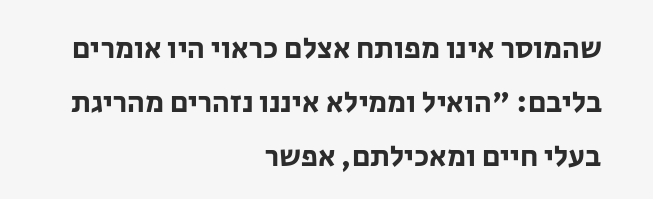שהמוסר אינו מפותח אצלם כראוי היו אומרים בליבם: "הואיל וממילא איננו נזהרים מהריגת בעלי חיים ומאכילתם, אפשר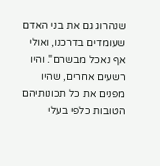שנהרוג גם את בני האדם שעומדים בדרכנו, ואולי אף נאכל מבשרם". והיו רשעים אחרים, שהיו מפנים את כל תכונותיהם הטובות כלפי בעלי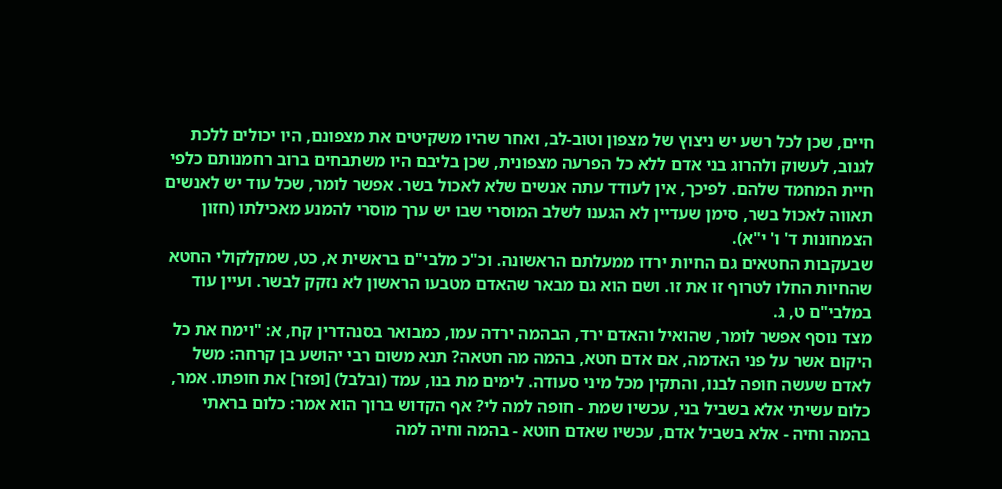חיים, שכן לכל רשע יש ניצוץ של מצפון וטוב-לב, ואחר שהיו משקיטים את מצפונם, היו יכולים ללכת לגנוב, לעשוק ולהרוג בני אדם ללא כל הפרעה מצפונית, שכן בליבם היו משתבחים ברוב רחמנותם כלפי חיית המחמד שלהם. לפיכך, אין לעודד עתה אנשים שלא לאכול בשר. אפשר לומר, שכל עוד יש לאנשים תאווה לאכול בשר, סימן שעדיין לא הגענו לשלב המוסרי שבו יש ערך מוסרי להמנע מאכילתו (חזון הצמחונות ד' ו' י"א).
שבעקבות החטאים גם החיות ירדו ממעלתם הראשונה. וכ"כ מלבי"ם בראשית א, כט, שמקלקולי החטא שהחיות החלו לטרוף זו את זו. ושם הוא גם מבאר שהאדם מטבעו הראשון לא נזקק לבשר. ועיין עוד במלבי"ם ט, ג.
מצד נוסף אפשר לומר, שהואיל והאדם ירד, הבהמה ירדה עמו, כמבואר בסנהדרין קח, א: "וימח את כל היקום אשר על פני האדמה, אם אדם חטא, בהמה מה חטאה? תנא משום רבי יהושע בן קרחה: משל לאדם שעשה חופה לבנו, והתקין מכל מיני סעודה. לימים מת בנו, עמד (ובלבל) [ופזר] את חופתו. אמר, כלום עשיתי אלא בשביל בני, עכשיו שמת - חופה למה לי? אף הקדוש ברוך הוא אמר: כלום בראתי בהמה וחיה - אלא בשביל אדם, עכשיו שאדם חוטא - בהמה וחיה למה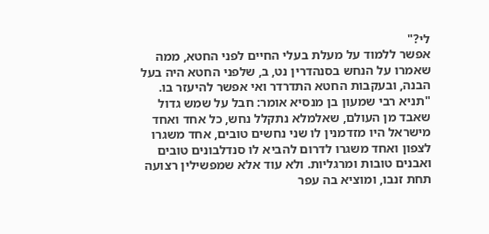לי?"
אפשר ללמוד על מעלת בעלי החיים לפני החטא, ממה שאמרו על הנחש בסנהדרין נט, ב, שלפני החטא היה בעל הבנה, ובעקבות החטא התדרדר ואי אפשר להיעזר בו. "תניא רבי שמעון בן מנסיא אומר: חבל על שמש גדול שאבד מן העולם, שאלמלא נתקלל נחש, כל אחד ואחד מישראל היו מזדמנין לו שני נחשים טובים, אחד משגרו לצפון ואחד משגרו לדרום להביא לו סנדלבונים טובים ואבנים טובות ומרגליות. ולא עוד אלא שמפשילין רצועה תחת זנבו, ומוציא בה עפר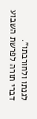לגנתו ולחורבתו".
דברי תורה לפרשת השבוע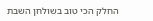החלק הכי טוב בשולחן השבת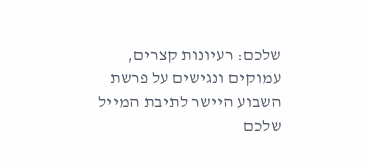שלכם: רעיונות קצרים, עמוקים ונגישים על פרשת השבוע היישר לתיבת המייל שלכם